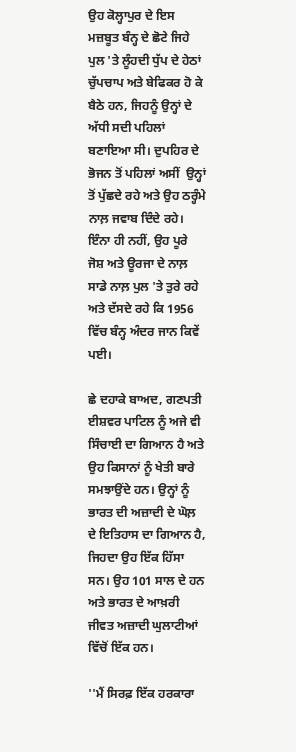ਉਹ ਕੋਲ੍ਹਾਪੁਰ ਦੇ ਇਸ ਮਜ਼ਬੂਤ ਬੰਨ੍ਹ ਦੇ ਛੋਟੇ ਜਿਹੇ ਪੁਲ 'ਤੇ ਲੂੰਹਦੀ ਧੁੱਪ ਦੇ ਹੇਠਾਂ ਚੁੱਪਚਾਪ ਅਤੇ ਬੇਫਿਕਰ ਹੋ ਕੇ ਬੈਠੇ ਹਨ, ਜਿਹਨੂੰ ਉਨ੍ਹਾਂ ਦੇ ਅੱਧੀ ਸਦੀ ਪਹਿਲਾਂ ਬਣਾਇਆ ਸੀ। ਦੁਪਹਿਰ ਦੇ ਭੋਜਨ ਤੋਂ ਪਹਿਲਾਂ ਅਸੀਂ  ਉਨ੍ਹਾਂ ਤੋਂ ਪੁੱਛਦੇ ਰਹੇ ਅਤੇ ਉਹ ਠਰ੍ਹੰਮੇ ਨਾਲ਼ ਜਵਾਬ ਦਿੰਦੇ ਰਹੇ। ਇੰਨਾ ਹੀ ਨਹੀਂ, ਉਹ ਪੂਰੇ ਜੋਸ਼ ਅਤੇ ਊਰਜਾ ਦੇ ਨਾਲ਼ ਸਾਡੇ ਨਾਲ਼ ਪੁਲ 'ਤੇ ਤੁਰੇ ਰਹੇ ਅਤੇ ਦੱਸਦੇ ਰਹੇ ਕਿ 1956 ਵਿੱਚ ਬੰਨ੍ਹ ਅੰਦਰ ਜਾਨ ਕਿਵੇਂ ਪਈ।

ਛੇ ਦਹਾਕੇ ਬਾਅਦ, ਗਣਪਤੀ ਈਸ਼ਵਰ ਪਾਟਿਲ ਨੂੰ ਅਜੇ ਵੀ ਸਿੰਚਾਈ ਦਾ ਗਿਆਨ ਹੈ ਅਤੇ ਉਹ ਕਿਸਾਨਾਂ ਨੂੰ ਖੇਤੀ ਬਾਰੇ ਸਮਝਾਉਂਦੇ ਹਨ। ਉਨ੍ਹਾਂ ਨੂੰ ਭਾਰਤ ਦੀ ਅਜ਼ਾਦੀ ਦੇ ਘੋਲ਼ ਦੇ ਇਤਿਹਾਸ ਦਾ ਗਿਆਨ ਹੈ, ਜਿਹਦਾ ਉਹ ਇੱਕ ਹਿੱਸਾ ਸਨ। ਉਹ 101 ਸਾਲ ਦੇ ਹਨ ਅਤੇ ਭਾਰਤ ਦੇ ਆਖ਼ਰੀ ਜੀਵਤ ਅਜ਼ਾਦੀ ਘੁਲਾਟੀਆਂ ਵਿੱਚੋਂ ਇੱਕ ਹਨ।

''ਮੈਂ ਸਿਰਫ਼ ਇੱਕ ਹਰਕਾਰਾ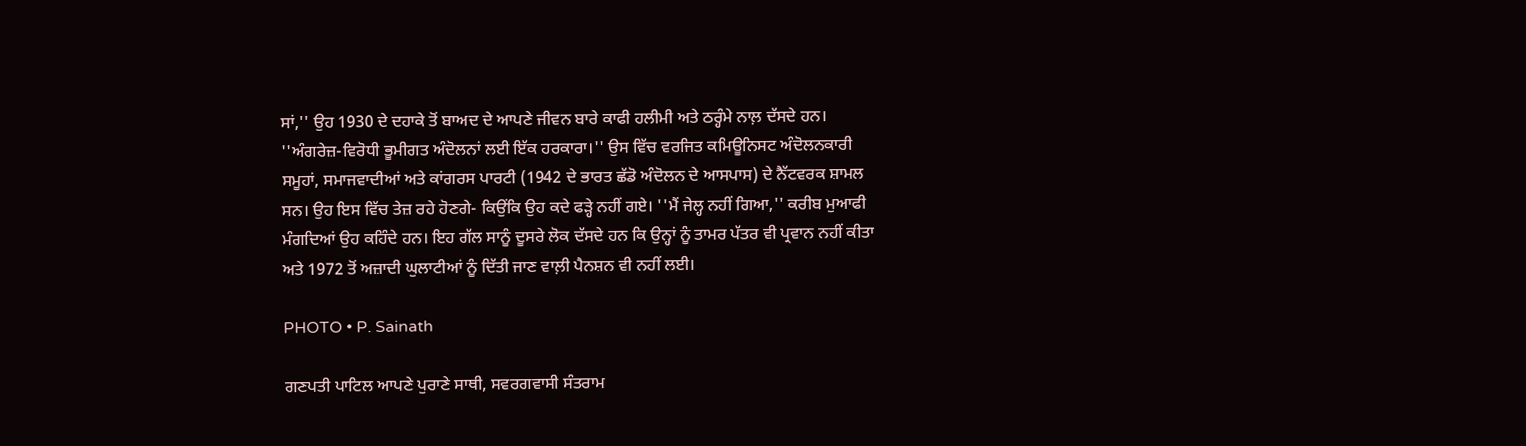ਸਾਂ,'' ਉਹ 1930 ਦੇ ਦਹਾਕੇ ਤੋਂ ਬਾਅਦ ਦੇ ਆਪਣੇ ਜੀਵਨ ਬਾਰੇ ਕਾਫੀ ਹਲੀਮੀ ਅਤੇ ਠਰ੍ਹੰਮੇ ਨਾਲ਼ ਦੱਸਦੇ ਹਨ। ''ਅੰਗਰੇਜ਼-ਵਿਰੋਧੀ ਭੂਮੀਗਤ ਅੰਦੋਲਨਾਂ ਲਈ ਇੱਕ ਹਰਕਾਰਾ।'' ਉਸ ਵਿੱਚ ਵਰਜਿਤ ਕਮਿਊਨਿਸਟ ਅੰਦੋਲਨਕਾਰੀ ਸਮੂਹਾਂ, ਸਮਾਜਵਾਦੀਆਂ ਅਤੇ ਕਾਂਗਰਸ ਪਾਰਟੀ (1942 ਦੇ ਭਾਰਤ ਛੱਡੋ ਅੰਦੋਲਨ ਦੇ ਆਸਪਾਸ) ਦੇ ਨੈੱਟਵਰਕ ਸ਼ਾਮਲ ਸਨ। ਉਹ ਇਸ ਵਿੱਚ ਤੇਜ਼ ਰਹੇ ਹੋਣਗੇ- ਕਿਉਂਕਿ ਉਹ ਕਦੇ ਫੜ੍ਹੇ ਨਹੀਂ ਗਏ। ''ਮੈਂ ਜੇਲ੍ਹ ਨਹੀਂ ਗਿਆ,'' ਕਰੀਬ ਮੁਆਫੀ ਮੰਗਦਿਆਂ ਉਹ ਕਹਿੰਦੇ ਹਨ। ਇਹ ਗੱਲ ਸਾਨੂੰ ਦੂਸਰੇ ਲੋਕ ਦੱਸਦੇ ਹਨ ਕਿ ਉਨ੍ਹਾਂ ਨੂੰ ਤਾਮਰ ਪੱਤਰ ਵੀ ਪ੍ਰਵਾਨ ਨਹੀਂ ਕੀਤਾ ਅਤੇ 1972 ਤੋਂ ਅਜ਼ਾਦੀ ਘੁਲਾਟੀਆਂ ਨੂੰ ਦਿੱਤੀ ਜਾਣ ਵਾਲ਼ੀ ਪੈਨਸ਼ਨ ਵੀ ਨਹੀਂ ਲਈ।

PHOTO • P. Sainath

ਗਣਪਤੀ ਪਾਟਿਲ ਆਪਣੇ ਪੁਰਾਣੇ ਸਾਥੀ, ਸਵਰਗਵਾਸੀ ਸੰਤਰਾਮ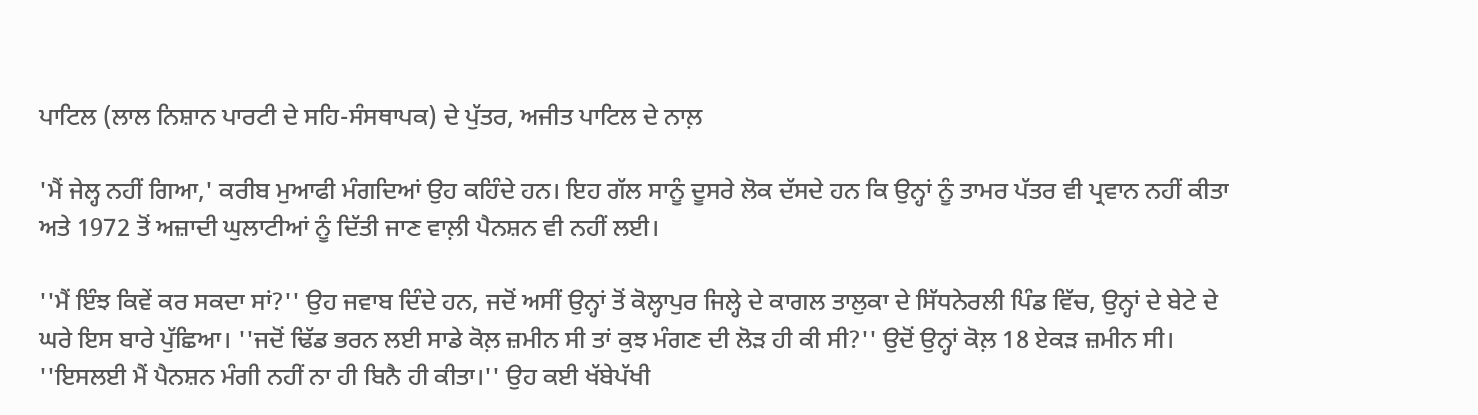ਪਾਟਿਲ (ਲਾਲ ਨਿਸ਼ਾਨ ਪਾਰਟੀ ਦੇ ਸਹਿ-ਸੰਸਥਾਪਕ) ਦੇ ਪੁੱਤਰ, ਅਜੀਤ ਪਾਟਿਲ ਦੇ ਨਾਲ਼

'ਮੈਂ ਜੇਲ੍ਹ ਨਹੀਂ ਗਿਆ,' ਕਰੀਬ ਮੁਆਫੀ ਮੰਗਦਿਆਂ ਉਹ ਕਹਿੰਦੇ ਹਨ। ਇਹ ਗੱਲ ਸਾਨੂੰ ਦੂਸਰੇ ਲੋਕ ਦੱਸਦੇ ਹਨ ਕਿ ਉਨ੍ਹਾਂ ਨੂੰ ਤਾਮਰ ਪੱਤਰ ਵੀ ਪ੍ਰਵਾਨ ਨਹੀਂ ਕੀਤਾ ਅਤੇ 1972 ਤੋਂ ਅਜ਼ਾਦੀ ਘੁਲਾਟੀਆਂ ਨੂੰ ਦਿੱਤੀ ਜਾਣ ਵਾਲ਼ੀ ਪੈਨਸ਼ਨ ਵੀ ਨਹੀਂ ਲਈ।

''ਮੈਂ ਇੰਝ ਕਿਵੇਂ ਕਰ ਸਕਦਾ ਸਾਂ?'' ਉਹ ਜਵਾਬ ਦਿੰਦੇ ਹਨ, ਜਦੋਂ ਅਸੀਂ ਉਨ੍ਹਾਂ ਤੋਂ ਕੋਲ੍ਹਾਪੁਰ ਜਿਲ੍ਹੇ ਦੇ ਕਾਗਲ ਤਾਲੁਕਾ ਦੇ ਸਿੱਧਨੇਰਲੀ ਪਿੰਡ ਵਿੱਚ, ਉਨ੍ਹਾਂ ਦੇ ਬੇਟੇ ਦੇ ਘਰੇ ਇਸ ਬਾਰੇ ਪੁੱਛਿਆ। ''ਜਦੋਂ ਢਿੱਡ ਭਰਨ ਲਈ ਸਾਡੇ ਕੋਲ਼ ਜ਼ਮੀਨ ਸੀ ਤਾਂ ਕੁਝ ਮੰਗਣ ਦੀ ਲੋੜ ਹੀ ਕੀ ਸੀ?'' ਉਦੋਂ ਉਨ੍ਹਾਂ ਕੋਲ਼ 18 ਏਕੜ ਜ਼ਮੀਨ ਸੀ। ''ਇਸਲਈ ਮੈਂ ਪੈਨਸ਼ਨ ਮੰਗੀ ਨਹੀਂ ਨਾ ਹੀ ਬਿਨੈ ਹੀ ਕੀਤਾ।'' ਉਹ ਕਈ ਖੱਬੇਪੱਖੀ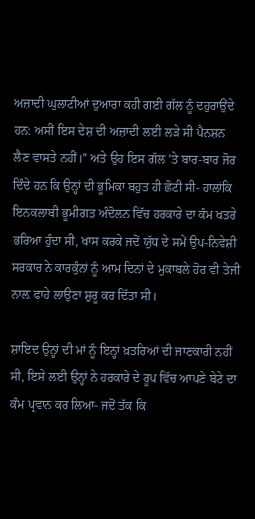ਅਜ਼ਾਦੀ ਘੁਲਾਟੀਆਂ ਦੁਆਰਾ ਕਹੀ ਗਈ ਗੱਲ ਨੂੰ ਦਹੁਰਾਉਂਦੇ ਹਨ: ਅਸੀਂ ਇਸ ਦੇਸ਼ ਦੀ ਅਜ਼ਾਦੀ ਲਈ ਲੜੇ ਸੀ ਪੈਨਸ਼ਨ ਲੈਣ ਵਾਸਤੇ ਨਹੀਂ।'' ਅਤੇ ਉਹ ਇਸ ਗੱਲ 'ਤੇ ਬਾਰ-ਬਾਰ ਜੋਰ ਦਿੰਦੇ ਹਨ ਕਿ ਉਨ੍ਹਾਂ ਦੀ ਭੂਮਿਕਾ ਬਹੁਤ ਹੀ ਛੋਟੀ ਸੀ- ਹਾਲਾਂਕਿ ਇਨਕਲਾਬੀ ਭੂਮੀਗਤ ਅੰਦੋਲਨ ਵਿੱਚ ਹਰਕਾਰੇ ਦਾ ਕੰਮ ਖਤਰੇ ਭਰਿਆ ਹੁੰਦਾ ਸੀ, ਖਾਸ ਕਰਕੇ ਜਦੋਂ ਯੁੱਧ ਦੇ ਸਮੇਂ ਉਪ-ਨਿਵੇਸ਼ੀ ਸਰਕਾਰ ਨੇ ਕਾਰਕੁੰਨਾਂ ਨੂੰ ਆਮ ਦਿਨਾਂ ਦੇ ਮੁਕਾਬਲੇ ਹੋਰ ਵੀ ਤੇਜੀ ਨਾਲ਼ ਫਾਹੇ ਲਾਉਣਾ ਸ਼ੁਰੂ ਕਰ ਦਿੱਤਾ ਸੀ।

ਸ਼ਾਇਦ ਉਨ੍ਹਾਂ ਦੀ ਮਾਂ ਨੂੰ ਇਨ੍ਹਾਂ ਖ਼ਤਰਿਆਂ ਦੀ ਜਾਣਕਾਰੀ ਨਹੀਂ ਸੀ, ਇਸੇ ਲਈ ਉਨ੍ਹਾਂ ਨੇ ਹਰਕਾਰੇ ਦੇ ਰੂਪ ਵਿੱਚ ਆਪਣੇ ਬੇਟੇ ਦਾ ਕੰਮ ਪ੍ਰਵਾਨ ਕਰ ਲਿਆ- ਜਦੋਂ ਤੱਕ ਕਿ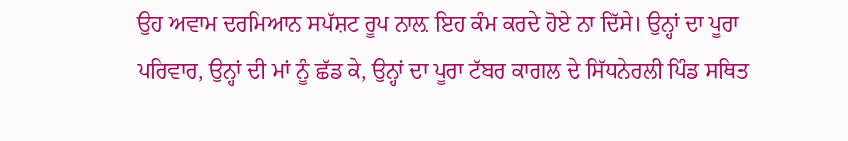ਉਹ ਅਵਾਮ ਦਰਮਿਆਨ ਸਪੱਸ਼ਟ ਰੂਪ ਨਾਲ਼ ਇਹ ਕੰਮ ਕਰਦੇ ਹੋਏ ਨਾ ਦਿੱਸੇ। ਉਨ੍ਹਾਂ ਦਾ ਪੂਰਾ ਪਰਿਵਾਰ, ਉਨ੍ਹਾਂ ਦੀ ਮਾਂ ਨੂੰ ਛੱਡ ਕੇ, ਉਨ੍ਹਾਂ ਦਾ ਪੂਰਾ ਟੱਬਰ ਕਾਗਲ ਦੇ ਸਿੱਧਨੇਰਲੀ ਪਿੰਡ ਸਥਿਤ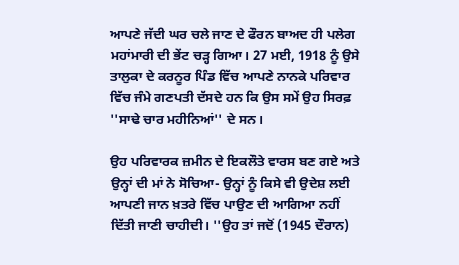ਆਪਣੇ ਜੱਦੀ ਘਰ ਚਲੇ ਜਾਣ ਦੇ ਫੌਰਨ ਬਾਅਦ ਹੀ ਪਲੇਗ ਮਹਾਂਮਾਰੀ ਦੀ ਭੇਂਟ ਚੜ੍ਹ ਗਿਆ। 27 ਮਈ, 1918 ਨੂੰ ਉਸੇ ਤਾਲੁਕਾ ਦੇ ਕਰਨੂਰ ਪਿੰਡ ਵਿੱਚ ਆਪਣੇ ਨਾਨਕੇ ਪਰਿਵਾਰ ਵਿੱਚ ਜੰਮੇ ਗਣਪਤੀ ਦੱਸਦੇ ਹਨ ਕਿ ਉਸ ਸਮੇਂ ਉਹ ਸਿਰਫ਼ ''ਸਾਢੇ ਚਾਰ ਮਹੀਨਿਆਂ'' ਦੇ ਸਨ।

ਉਹ ਪਰਿਵਾਰਕ ਜ਼ਮੀਨ ਦੇ ਇਕਲੌਤੇ ਵਾਰਸ ਬਣ ਗਏ ਅਤੇ ਉਨ੍ਹਾਂ ਦੀ ਮਾਂ ਨੇ ਸੋਚਿਆ- ਉਨ੍ਹਾਂ ਨੂੰ ਕਿਸੇ ਵੀ ਉਦੇਸ਼ ਲਈ ਆਪਣੀ ਜਾਨ ਖ਼ਤਰੇ ਵਿੱਚ ਪਾਉਣ ਦੀ ਆਗਿਆ ਨਹੀਂ ਦਿੱਤੀ ਜਾਣੀ ਚਾਹੀਦੀ। ''ਉਹ ਤਾਂ ਜਦੋਂ (1945 ਦੌਰਾਨ)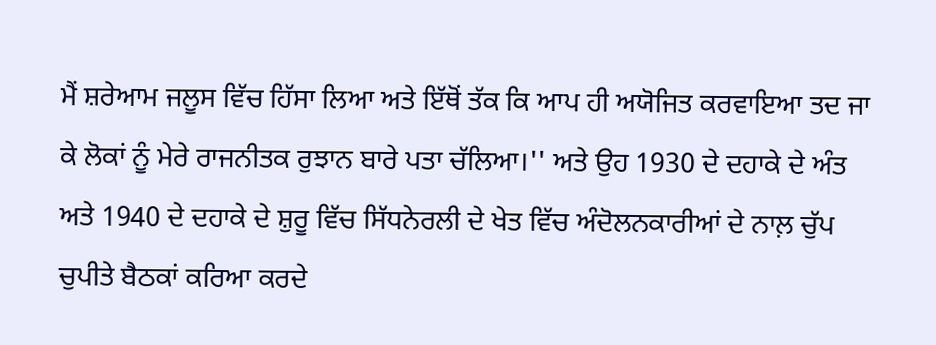ਮੈਂ ਸ਼ਰੇਆਮ ਜਲੂਸ ਵਿੱਚ ਹਿੱਸਾ ਲਿਆ ਅਤੇ ਇੱਥੋਂ ਤੱਕ ਕਿ ਆਪ ਹੀ ਅਯੋਜਿਤ ਕਰਵਾਇਆ ਤਦ ਜਾ ਕੇ ਲੋਕਾਂ ਨੂੰ ਮੇਰੇ ਰਾਜਨੀਤਕ ਰੁਝਾਨ ਬਾਰੇ ਪਤਾ ਚੱਲਿਆ।'' ਅਤੇ ਉਹ 1930 ਦੇ ਦਹਾਕੇ ਦੇ ਅੰਤ ਅਤੇ 1940 ਦੇ ਦਹਾਕੇ ਦੇ ਸ਼ੁਰੂ ਵਿੱਚ ਸਿੱਧਨੇਰਲੀ ਦੇ ਖੇਤ ਵਿੱਚ ਅੰਦੋਲਨਕਾਰੀਆਂ ਦੇ ਨਾਲ਼ ਚੁੱਪ ਚੁਪੀਤੇ ਬੈਠਕਾਂ ਕਰਿਆ ਕਰਦੇ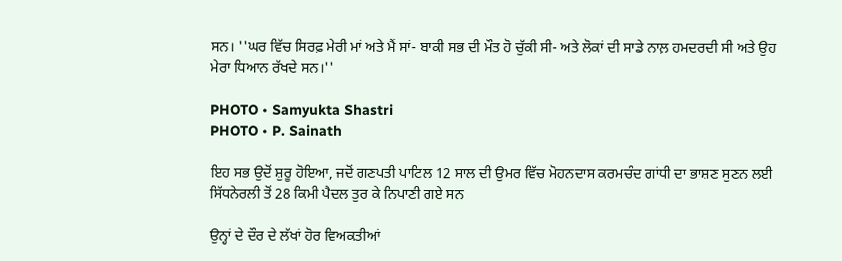ਸਨ। ''ਘਰ ਵਿੱਚ ਸਿਰਫ਼ ਮੇਰੀ ਮਾਂ ਅਤੇ ਮੈਂ ਸਾਂ- ਬਾਕੀ ਸਭ ਦੀ ਮੌਤ ਹੋ ਚੁੱਕੀ ਸੀ- ਅਤੇ ਲੋਕਾਂ ਦੀ ਸਾਡੇ ਨਾਲ਼ ਹਮਦਰਦੀ ਸੀ ਅਤੇ ਉਹ ਮੇਰਾ ਧਿਆਨ ਰੱਖਦੇ ਸਨ।''

PHOTO • Samyukta Shastri
PHOTO • P. Sainath

ਇਹ ਸਭ ਉਦੋਂ ਸ਼ੁਰੂ ਹੋਇਆ, ਜਦੋਂ ਗਣਪਤੀ ਪਾਟਿਲ 12 ਸਾਲ ਦੀ ਉਮਰ ਵਿੱਚ ਮੋਹਨਦਾਸ ਕਰਮਚੰਦ ਗਾਂਧੀ ਦਾ ਭਾਸ਼ਣ ਸੁਣਨ ਲਈ ਸਿੱਧਨੇਰਲੀ ਤੋਂ 28 ਕਿਮੀ ਪੈਦਲ ਤੁਰ ਕੇ ਨਿਪਾਣੀ ਗਏ ਸਨ

ਉਨ੍ਹਾਂ ਦੇ ਦੌਰ ਦੇ ਲੱਖਾਂ ਹੋਰ ਵਿਅਕਤੀਆਂ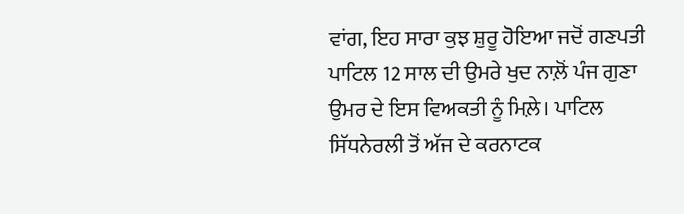ਵਾਂਗ, ਇਹ ਸਾਰਾ ਕੁਝ ਸ਼ੁਰੂ ਹੋਇਆ ਜਦੋਂ ਗਣਪਤੀ ਪਾਟਿਲ 12 ਸਾਲ ਦੀ ਉਮਰੇ ਖੁਦ ਨਾਲ਼ੋਂ ਪੰਜ ਗੁਣਾ ਉਮਰ ਦੇ ਇਸ ਵਿਅਕਤੀ ਨੂੰ ਮਿਲ਼ੇ। ਪਾਟਿਲ ਸਿੱਧਨੇਰਲੀ ਤੋਂ ਅੱਜ ਦੇ ਕਰਨਾਟਕ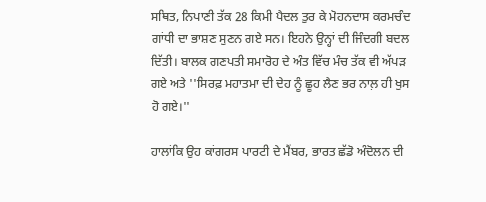ਸਥਿਤ, ਨਿਪਾਣੀ ਤੱਕ 28 ਕਿਮੀ ਪੈਦਲ ਤੁਰ ਕੇ ਮੋਹਨਦਾਸ ਕਰਮਚੰਦ ਗਾਂਧੀ ਦਾ ਭਾਸ਼ਣ ਸੁਣਨ ਗਏ ਸਨ। ਇਹਨੇ ਉਨ੍ਹਾਂ ਦੀ ਜਿੰਦਗੀ ਬਦਲ ਦਿੱਤੀ। ਬਾਲਕ ਗਣਪਤੀ ਸਮਾਰੋਹ ਦੇ ਅੰਤ ਵਿੱਚ ਮੰਚ ਤੱਕ ਵੀ ਅੱਪੜ ਗਏ ਅਤੇ ''ਸਿਰਫ਼ ਮਹਾਤਮਾ ਦੀ ਦੇਹ ਨੂੰ ਛੂਹ ਲੈਣ ਭਰ ਨਾਲ਼ ਹੀ ਖੁਸ ਹੋ ਗਏ।''

ਹਾਲਾਂਕਿ ਉਹ ਕਾਂਗਰਸ ਪਾਰਟੀ ਦੇ ਮੈਂਬਰ, ਭਾਰਤ ਛੱਡੋ ਅੰਦੋਲਨ ਦੀ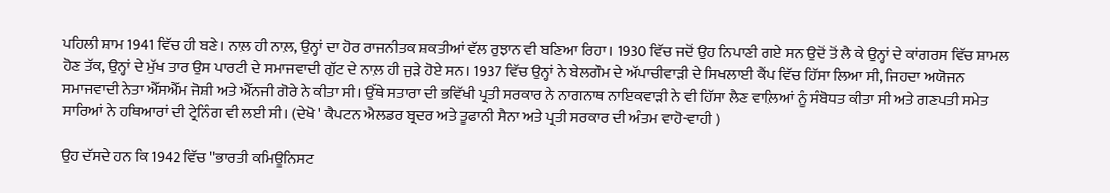ਪਹਿਲੀ ਸ਼ਾਮ 1941 ਵਿੱਚ ਹੀ ਬਣੇ। ਨਾਲ਼ ਹੀ ਨਾਲ਼, ਉਨ੍ਹਾਂ ਦਾ ਹੋਰ ਰਾਜਨੀਤਕ ਸ਼ਕਤੀਆਂ ਵੱਲ ਰੁਝਾਨ ਵੀ ਬਣਿਆ ਰਿਹਾ। 1930 ਵਿੱਚ ਜਦੋਂ ਉਹ ਨਿਪਾਣੀ ਗਏ ਸਨ ਉਦੋਂ ਤੋਂ ਲੈ ਕੇ ਉਨ੍ਹਾਂ ਦੇ ਕਾਂਗਰਸ ਵਿੱਚ ਸ਼ਾਮਲ ਹੋਣ ਤੱਕ, ਉਨ੍ਹਾਂ ਦੇ ਮੁੱਖ ਤਾਰ ਉਸ ਪਾਰਟੀ ਦੇ ਸਮਾਜਵਾਦੀ ਗੁੱਟ ਦੇ ਨਾਲ਼ ਹੀ ਜੁੜੇ ਹੋਏ ਸਨ। 1937 ਵਿੱਚ ਉਨ੍ਹਾਂ ਨੇ ਬੇਲਗੌਮ ਦੇ ਅੱਪਾਚੀਵਾੜੀ ਦੇ ਸਿਖਲਾਈ ਕੈਂਪ ਵਿੱਚ ਹਿੱਸਾ ਲਿਆ ਸੀ, ਜਿਹਦਾ ਅਯੋਜਨ ਸਮਾਜਵਾਦੀ ਨੇਤਾ ਐੱਸਐੱਮ ਜੋਸ਼ੀ ਅਤੇ ਐੱਨਜੀ ਗੋਰੇ ਨੇ ਕੀਤਾ ਸੀ। ਉੱਥੇ ਸਤਾਰਾ ਦੀ ਭਵਿੱਖੀ ਪ੍ਰਤੀ ਸਰਕਾਰ ਨੇ ਨਾਗਨਾਥ ਨਾਇਕਵਾੜੀ ਨੇ ਵੀ ਹਿੱਸਾ ਲੈਣ ਵਾਲ਼ਿਆਂ ਨੂੰ ਸੰਬੋਧਤ ਕੀਤਾ ਸੀ ਅਤੇ ਗਣਪਤੀ ਸਮੇਤ ਸਾਰਿਆਂ ਨੇ ਹਥਿਆਰਾਂ ਦੀ ਟ੍ਰੇਨਿੰਗ ਵੀ ਲਈ ਸੀ। (ਦੇਖੋ ' ਕੈਪਟਨ ਐਲਡਰ ਬ੍ਰਦਰ ਅਤੇ ਤੂਫਾਨੀ ਸੈਨਾ ਅਤੇ ਪ੍ਰਤੀ ਸਰਕਾਰ ਦੀ ਅੰਤਮ ਵਾਹੋ-ਵਾਹੀ )

ਉਹ ਦੱਸਦੇ ਹਨ ਕਿ 1942 ਵਿੱਚ ''ਭਾਰਤੀ ਕਮਿਊਨਿਸਟ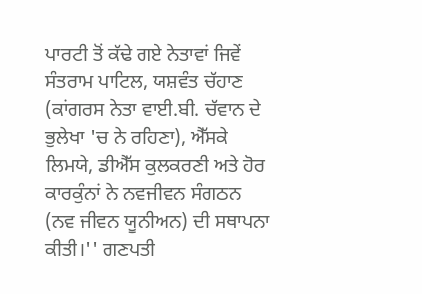ਪਾਰਟੀ ਤੋਂ ਕੱਢੇ ਗਏ ਨੇਤਾਵਾਂ ਜਿਵੇਂ ਸੰਤਰਾਮ ਪਾਟਿਲ, ਯਸ਼ਵੰਤ ਚੱਹਾਣ (ਕਾਂਗਰਸ ਨੇਤਾ ਵਾਈ.ਬੀ. ਚੱਵਾਨ ਦੇ ਭੁਲੇਖਾ 'ਚ ਨੇ ਰਹਿਣਾ), ਐੱਸਕੇ ਲਿਮਯੇ, ਡੀਐੱਸ ਕੁਲਕਰਣੀ ਅਤੇ ਹੋਰ ਕਾਰਕੁੰਨਾਂ ਨੇ ਨਵਜੀਵਨ ਸੰਗਠਨ (ਨਵ ਜੀਵਨ ਯੂਨੀਅਨ) ਦੀ ਸਥਾਪਨਾ ਕੀਤੀ।'' ਗਣਪਤੀ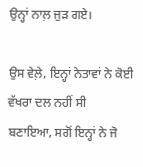ਉਨ੍ਹਾਂ ਨਾਲ਼ ਜੁੜ ਗਏ।

ਉਸ ਵੇਲ਼ੇ, ਇਨ੍ਹਾਂ ਨੇਤਾਵਾਂ ਨੇ ਕੋਈ ਵੱਖਰਾ ਦਲ ਨਹੀਂ ਸੀ ਬਣਾਇਆ, ਸਗੋਂ ਇਨ੍ਹਾਂ ਨੇ ਜੋ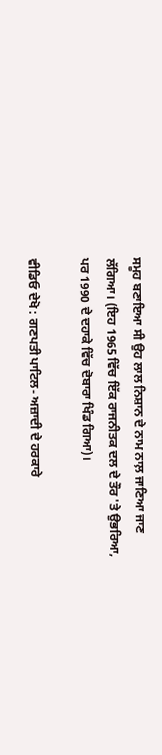ਸਮੂਹ ਬਣਾਇਆ ਸੀ ਉਹ ਲਾਲ ਨਿਸ਼ਾਨ ਦੇ ਨਾਮ ਨਾਲ਼ ਜਾਣਿਆ ਜਾਣ ਲੱਗਿਆ। (ਇਹ 1965 ਵਿੱਚ ਇੱਕ ਰਾਜਨੀਤਕ ਦਲ ਦੇ ਤੌਰ 'ਤੇ ਉਭਰਿਆ, ਪਰ 1990 ਦੇ ਦਹਾਕੇ ਵਿੱਚ ਦੋਬਾਰਾ ਖਿੰਡ ਗਿਆ)।

ਵੀਡਿਓ ਦੇਖੋ : ਗਣਪਤੀ ਪਾਟਿਲ- ਅਜ਼ਾਦੀ ਦੇ ਹਰਕਾਰੇ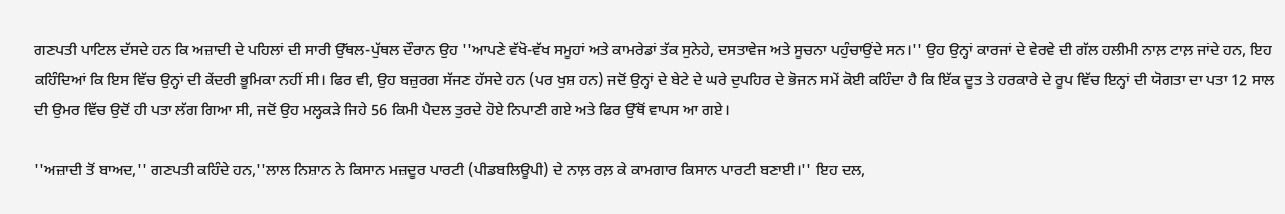ਗਣਪਤੀ ਪਾਟਿਲ ਦੱਸਦੇ ਹਨ ਕਿ ਅਜ਼ਾਦੀ ਦੇ ਪਹਿਲਾਂ ਦੀ ਸਾਰੀ ਉੱਥਲ-ਪੁੱਥਲ ਦੌਰਾਨ ਉਹ ''ਆਪਣੇ ਵੱਖੋ-ਵੱਖ ਸਮੂਹਾਂ ਅਤੇ ਕਾਮਰੇਡਾਂ ਤੱਕ ਸੁਨੇਹੇ, ਦਸਤਾਵੇਜ ਅਤੇ ਸੂਚਨਾ ਪਹੁੰਚਾਉਂਦੇ ਸਨ।'' ਉਹ ਉਨ੍ਹਾਂ ਕਾਰਜਾਂ ਦੇ ਵੇਰਵੇ ਦੀ ਗੱਲ ਹਲੀਮੀ ਨਾਲ਼ ਟਾਲ਼ ਜਾਂਦੇ ਹਨ, ਇਹ ਕਹਿੰਦਿਆਂ ਕਿ ਇਸ ਵਿੱਚ ਉਨ੍ਹਾਂ ਦੀ ਕੇਂਦਰੀ ਭੂਮਿਕਾ ਨਹੀਂ ਸੀ। ਫਿਰ ਵੀ, ਉਹ ਬਜ਼ੁਰਗ ਸੱਜਣ ਹੱਸਦੇ ਹਨ (ਪਰ ਖੁਸ਼ ਹਨ) ਜਦੋਂ ਉਨ੍ਹਾਂ ਦੇ ਬੇਟੇ ਦੇ ਘਰੇ ਦੁਪਹਿਰ ਦੇ ਭੋਜਨ ਸਮੇਂ ਕੋਈ ਕਹਿੰਦਾ ਹੈ ਕਿ ਇੱਕ ਦੂਤ ਤੇ ਹਰਕਾਰੇ ਦੇ ਰੂਪ ਵਿੱਚ ਇਨ੍ਹਾਂ ਦੀ ਯੋਗਤਾ ਦਾ ਪਤਾ 12 ਸਾਲ ਦੀ ਉਮਰ ਵਿੱਚ ਉਦੋਂ ਹੀ ਪਤਾ ਲੱਗ ਗਿਆ ਸੀ, ਜਦੋਂ ਉਹ ਮਲ੍ਹਕੜੇ ਜਿਹੇ 56 ਕਿਮੀ ਪੈਦਲ ਤੁਰਦੇ ਹੋਏ ਨਿਪਾਣੀ ਗਏ ਅਤੇ ਫਿਰ ਉੱਥੋਂ ਵਾਪਸ ਆ ਗਏ।

''ਅਜ਼ਾਦੀ ਤੋਂ ਬਾਅਦ,'' ਗਣਪਤੀ ਕਹਿੰਦੇ ਹਨ,''ਲਾਲ ਨਿਸ਼ਾਨ ਨੇ ਕਿਸਾਨ ਮਜ਼ਦੂਰ ਪਾਰਟੀ (ਪੀਡਬਲਿਊਪੀ) ਦੇ ਨਾਲ਼ ਰਲ਼ ਕੇ ਕਾਮਗਾਰ ਕਿਸਾਨ ਪਾਰਟੀ ਬਣਾਈ।'' ਇਹ ਦਲ,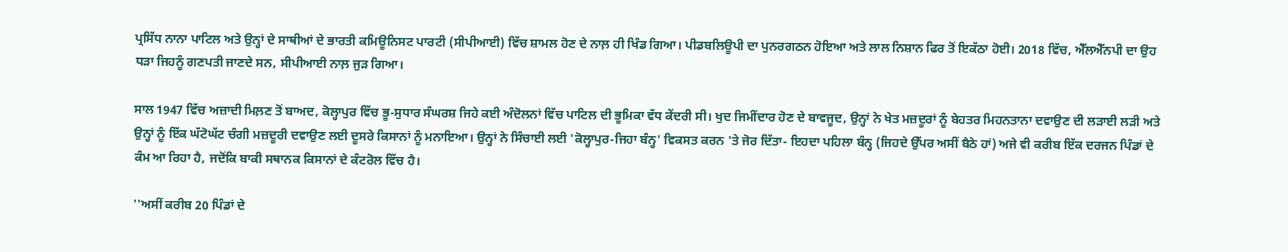ਪ੍ਰਸਿੱਧ ਨਾਨਾ ਪਾਟਿਲ ਅਤੇ ਉਨ੍ਹਾਂ ਦੇ ਸਾਥੀਆਂ ਦੇ ਭਾਰਤੀ ਕਮਿਊਨਿਸਟ ਪਾਰਟੀ (ਸੀਪੀਆਈ) ਵਿੱਚ ਸ਼ਾਮਲ ਹੋਣ ਦੇ ਨਾਲ਼ ਹੀ ਖਿੰਡ ਗਿਆ। ਪੀਡਬਲਿਊਪੀ ਦਾ ਪੁਨਰਗਠਨ ਹੋਇਆ ਅਤੇ ਲਾਲ ਨਿਸ਼ਾਨ ਫਿਰ ਤੋਂ ਇਕੱਠਾ ਹੋਈ। 2018 ਵਿੱਚ, ਐੱਲਐੱਨਪੀ ਦਾ ਉਹ ਧੜਾ ਜਿਹਨੂੰ ਗਣਪਤੀ ਜਾਣਦੇ ਸਨ, ਸੀਪੀਆਈ ਨਾਲ਼ ਜੁੜ ਗਿਆ।

ਸਾਲ 1947 ਵਿੱਚ ਅਜ਼ਾਦੀ ਮਿਲ਼ਣ ਤੋਂ ਬਾਅਦ, ਕੋਲ੍ਹਾਪੁਰ ਵਿੱਚ ਭੂ-ਸੁਧਾਰ ਸੰਘਰਸ਼ ਜਿਹੇ ਕਈ ਅੰਦੋਲਨਾਂ ਵਿੱਚ ਪਾਟਿਲ ਦੀ ਭੂਮਿਕਾ ਵੱਧ ਕੇਂਦਰੀ ਸੀ। ਖੁਦ ਜਿਮੀਂਦਾਰ ਹੋਣ ਦੇ ਬਾਵਜੂਦ, ਉਨ੍ਹਾਂ ਨੇ ਖੇਤ ਮਜ਼ਦੂਰਾਂ ਨੂੰ ਬੇਹਤਰ ਮਿਹਨਤਾਨਾ ਦਵਾਉਣ ਦੀ ਲੜਾਈ ਲੜੀ ਅਤੇ ਉਨ੍ਹਾਂ ਨੂੰ ਇੱਕ ਘੱਟੋਘੱਟ ਚੰਗੀ ਮਜ਼ਦੂਰੀ ਦਵਾਉਣ ਲਈ ਦੂਸਰੇ ਕਿਸਾਨਾਂ ਨੂੰ ਮਨਾਇਆ। ਉਨ੍ਹਾਂ ਨੇ ਸਿੰਚਾਈ ਲਈ 'ਕੋਲ੍ਹਾਪੁਰ-ਜਿਹਾ ਬੰਨ੍ਹ' ਵਿਕਸਤ ਕਰਨ 'ਤੇ ਜੋਰ ਦਿੱਤਾ- ਇਹਦਾ ਪਹਿਲਾ ਬੰਨ੍ਹ (ਜਿਹਦੇ ਉੱਪਰ ਅਸੀਂ ਬੈਠੇ ਹਾਂ) ਅਜੇ ਵੀ ਕਰੀਬ ਇੱਕ ਦਰਜਨ ਪਿੰਡਾਂ ਦੇ ਕੰਮ ਆ ਰਿਹਾ ਹੈ, ਜਦੋਂਕਿ ਬਾਕੀ ਸਥਾਨਕ ਕਿਸਾਨਾਂ ਦੇ ਕੰਟਰੋਲ ਵਿੱਚ ਹੈ।

''ਅਸੀਂ ਕਰੀਬ 20 ਪਿੰਡਾਂ ਦੇ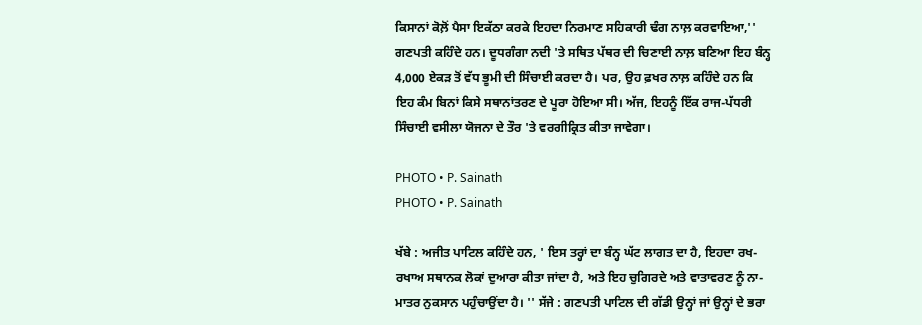ਕਿਸਾਨਾਂ ਕੋਲ਼ੋਂ ਪੈਸਾ ਇਕੱਠਾ ਕਰਕੇ ਇਹਦਾ ਨਿਰਮਾਣ ਸਹਿਕਾਰੀ ਢੰਗ ਨਾਲ਼ ਕਰਵਾਇਆ,'' ਗਣਪਤੀ ਕਹਿੰਦੇ ਹਨ। ਦੂਧਗੰਗਾ ਨਦੀ 'ਤੇ ਸਥਿਤ ਪੱਥਰ ਦੀ ਚਿਣਾਈ ਨਾਲ਼ ਬਣਿਆ ਇਹ ਬੰਨ੍ਹ 4,000 ਏਕੜ ਤੋਂ ਵੱਧ ਭੂਮੀ ਦੀ ਸਿੰਚਾਈ ਕਰਦਾ ਹੈ। ਪਰ, ਉਹ ਫ਼ਖਰ ਨਾਲ਼ ਕਹਿੰਦੇ ਹਨ ਕਿ ਇਹ ਕੰਮ ਬਿਨਾਂ ਕਿਸੇ ਸਥਾਨਾਂਤਰਣ ਦੇ ਪੂਰਾ ਹੋਇਆ ਸੀ। ਅੱਜ, ਇਹਨੂੰ ਇੱਕ ਰਾਜ-ਪੱਧਰੀ ਸਿੰਚਾਈ ਵਸੀਲਾ ਯੋਜਨਾ ਦੇ ਤੌਰ 'ਤੇ ਵਰਗੀਕ੍ਰਿਤ ਕੀਤਾ ਜਾਵੇਗਾ।

PHOTO • P. Sainath
PHOTO • P. Sainath

ਖੱਬੇ : ਅਜੀਤ ਪਾਟਿਲ ਕਹਿੰਦੇ ਹਨ, ' ਇਸ ਤਰ੍ਹਾਂ ਦਾ ਬੰਨ੍ਹ ਘੱਟ ਲਾਗਤ ਦਾ ਹੈ, ਇਹਦਾ ਰਖ-ਰਖਾਅ ਸਥਾਨਕ ਲੋਕਾਂ ਦੁਆਰਾ ਕੀਤਾ ਜਾਂਦਾ ਹੈ, ਅਤੇ ਇਹ ਚੁਗਿਰਦੇ ਅਤੇ ਵਾਤਾਵਰਣ ਨੂੰ ਨਾ-ਮਾਤਰ ਨੁਕਸਾਨ ਪਹੁੰਚਾਉਂਦਾ ਹੈ। '' ਸੱਜੇ : ਗਣਪਤੀ ਪਾਟਿਲ ਦੀ ਗੱਡੀ ਉਨ੍ਹਾਂ ਜਾਂ ਉਨ੍ਹਾਂ ਦੇ ਭਰਾ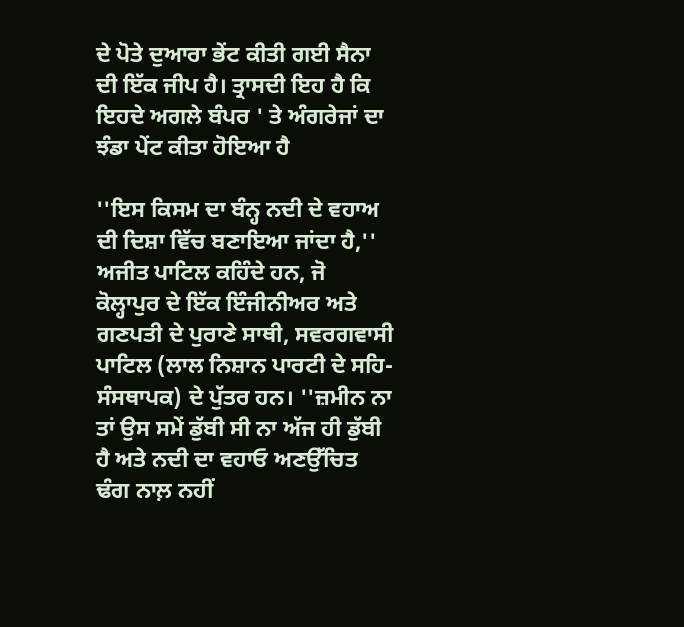ਦੇ ਪੋਤੇ ਦੁਆਰਾ ਭੇਂਟ ਕੀਤੀ ਗਈ ਸੈਨਾ ਦੀ ਇੱਕ ਜੀਪ ਹੈ। ਤ੍ਰਾਸਦੀ ਇਹ ਹੈ ਕਿ ਇਹਦੇ ਅਗਲੇ ਬੰਪਰ ' ਤੇ ਅੰਗਰੇਜਾਂ ਦਾ ਝੰਡਾ ਪੇਂਟ ਕੀਤਾ ਹੋਇਆ ਹੈ

''ਇਸ ਕਿਸਮ ਦਾ ਬੰਨ੍ਹ ਨਦੀ ਦੇ ਵਹਾਅ ਦੀ ਦਿਸ਼ਾ ਵਿੱਚ ਬਣਾਇਆ ਜਾਂਦਾ ਹੈ,'' ਅਜੀਤ ਪਾਟਿਲ ਕਹਿੰਦੇ ਹਨ, ਜੋ ਕੋਲ੍ਹਾਪੁਰ ਦੇ ਇੱਕ ਇੰਜੀਨੀਅਰ ਅਤੇ ਗਣਪਤੀ ਦੇ ਪੁਰਾਣੇ ਸਾਥੀ, ਸਵਰਗਵਾਸੀ ਪਾਟਿਲ (ਲਾਲ ਨਿਸ਼ਾਨ ਪਾਰਟੀ ਦੇ ਸਹਿ-ਸੰਸਥਾਪਕ) ਦੇ ਪੁੱਤਰ ਹਨ। ''ਜ਼ਮੀਨ ਨਾ ਤਾਂ ਉਸ ਸਮੇਂ ਡੁੱਬੀ ਸੀ ਨਾ ਅੱਜ ਹੀ ਡੁੱਬੀ ਹੈ ਅਤੇ ਨਦੀ ਦਾ ਵਹਾਓ ਅਣਉੱਚਿਤ ਢੰਗ ਨਾਲ਼ ਨਹੀਂ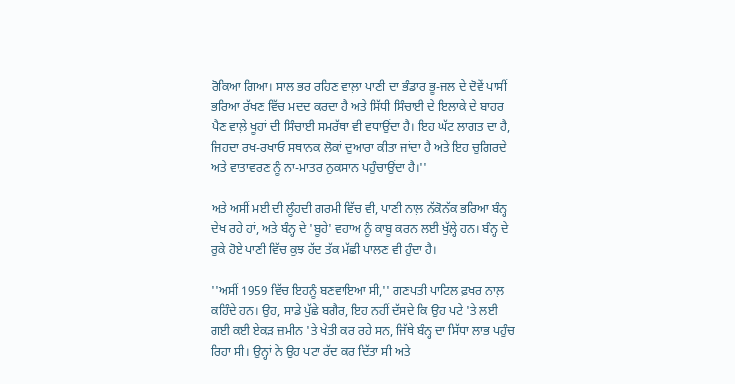ਰੋਕਿਆ ਗਿਆ। ਸਾਲ ਭਰ ਰਹਿਣ ਵਾਲ਼ਾ ਪਾਣੀ ਦਾ ਭੰਡਾਰ ਭੂ-ਜਲ ਦੇ ਦੋਵੇਂ ਪਾਸੀਂ ਭਰਿਆ ਰੱਖਣ ਵਿੱਚ ਮਦਦ ਕਰਦਾ ਹੈ ਅਤੇ ਸਿੱਧੀ ਸਿੰਚਾਈ ਦੇ ਇਲਾਕੇ ਦੇ ਬਾਹਰ ਪੈਣ ਵਾਲ਼ੇ ਖੂਹਾਂ ਦੀ ਸਿੰਚਾਈ ਸਮਰੱਥਾ ਵੀ ਵਧਾਉਂਦਾ ਹੈ। ਇਹ ਘੱਟ ਲਾਗਤ ਦਾ ਹੈ, ਜਿਹਦਾ ਰਖ-ਰਖਾਓ ਸਥਾਨਕ ਲੋਕਾਂ ਦੁਆਰਾ ਕੀਤਾ ਜਾਂਦਾ ਹੈ ਅਤੇ ਇਹ ਚੁਗਿਰਦੇ ਅਤੇ ਵਾਤਾਵਰਣ ਨੂੰ ਨਾ-ਮਾਤਰ ਨੁਕਸਾਨ ਪਹੁੰਚਾਉਂਦਾ ਹੈ।''

ਅਤੇ ਅਸੀਂ ਮਈ ਦੀ ਲੂੰਹਦੀ ਗਰਮੀ ਵਿੱਚ ਵੀ, ਪਾਣੀ ਨਾਲ਼ ਨੱਕੋਨੱਕ ਭਰਿਆ ਬੰਨ੍ਹ ਦੇਖ ਰਹੇ ਹਾਂ, ਅਤੇ ਬੰਨ੍ਹ ਦੇ 'ਬੂਹੇ' ਵਹਾਅ ਨੂੰ ਕਾਬੂ ਕਰਨ ਲਈ ਖੁੱਲ੍ਹੇ ਹਨ। ਬੰਨ੍ਹ ਦੇ ਰੁਕੇ ਹੋਏ ਪਾਣੀ ਵਿੱਚ ਕੁਝ ਹੱਦ ਤੱਕ ਮੱਛੀ ਪਾਲਣ ਵੀ ਹੁੰਦਾ ਹੈ।

''ਅਸੀਂ 1959 ਵਿੱਚ ਇਹਨੂੰ ਬਣਵਾਇਆ ਸੀ,'' ਗਣਪਤੀ ਪਾਟਿਲ ਫ਼ਖਰ ਨਾਲ਼ ਕਹਿੰਦੇ ਹਨ। ਉਹ, ਸਾਡੇ ਪੁੱਛੇ ਬਗੈਰ, ਇਹ ਨਹੀਂ ਦੱਸਦੇ ਕਿ ਉਹ ਪਟੇ 'ਤੇ ਲਈ ਗਈ ਕਈ ਏਕੜ ਜ਼ਮੀਨ 'ਤੇ ਖੇਤੀ ਕਰ ਰਹੇ ਸਨ, ਜਿੱਥੇ ਬੰਨ੍ਹ ਦਾ ਸਿੱਧਾ ਲਾਭ ਪਹੁੰਚ ਰਿਹਾ ਸੀ। ਉਨ੍ਹਾਂ ਨੇ ਉਹ ਪਟਾ ਰੱਦ ਕਰ ਦਿੱਤਾ ਸੀ ਅਤੇ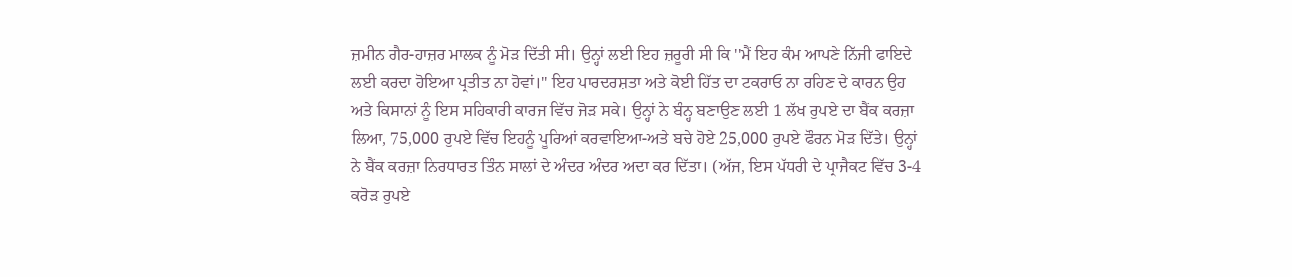ਜ਼ਮੀਨ ਗੈਰ-ਹਾਜ਼ਰ ਮਾਲਕ ਨੂੰ ਮੋੜ ਦਿੱਤੀ ਸੀ। ਉਨ੍ਹਾਂ ਲਈ ਇਹ ਜ਼ਰੂਰੀ ਸੀ ਕਿ ''ਮੈਂ ਇਹ ਕੰਮ ਆਪਣੇ ਨਿੱਜੀ ਫਾਇਦੇ ਲਈ ਕਰਦਾ ਹੋਇਆ ਪ੍ਰਤੀਤ ਨਾ ਹੋਵਾਂ।'' ਇਹ ਪਾਰਦਰਸ਼ਤਾ ਅਤੇ ਕੋਈ ਹਿੱਤ ਦਾ ਟਕਰਾਓ ਨਾ ਰਹਿਣ ਦੇ ਕਾਰਨ ਉਹ ਅਤੇ ਕਿਸਾਨਾਂ ਨੂੰ ਇਸ ਸਹਿਕਾਰੀ ਕਾਰਜ ਵਿੱਚ ਜੋੜ ਸਕੇ। ਉਨ੍ਹਾਂ ਨੇ ਬੰਨ੍ਹ ਬਣਾਉਣ ਲਈ 1 ਲੱਖ ਰੁਪਏ ਦਾ ਬੈਂਕ ਕਰਜ਼ਾ ਲਿਆ, 75,000 ਰੁਪਏ ਵਿੱਚ ਇਹਨੂੰ ਪੂਰਿਆਂ ਕਰਵਾਇਆ-ਅਤੇ ਬਚੇ ਹੋਏ 25,000 ਰੁਪਏ ਫੌਰਨ ਮੋੜ ਦਿੱਤੇ। ਉਨ੍ਹਾਂ ਨੇ ਬੈਂਕ ਕਰਜ਼ਾ ਨਿਰਧਾਰਤ ਤਿੰਨ ਸਾਲਾਂ ਦੇ ਅੰਦਰ ਅੰਦਰ ਅਦਾ ਕਰ ਦਿੱਤਾ। (ਅੱਜ, ਇਸ ਪੱਧਰੀ ਦੇ ਪ੍ਰਾਜੈਕਟ ਵਿੱਚ 3-4 ਕਰੋੜ ਰੁਪਏ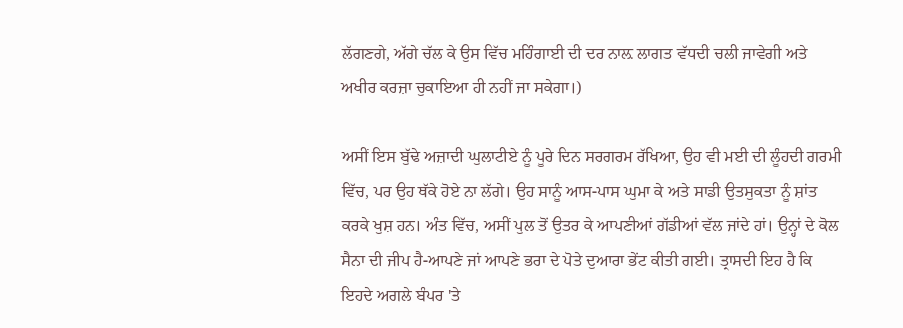ਲੱਗਣਗੇ, ਅੱਗੇ ਚੱਲ ਕੇ ਉਸ ਵਿੱਚ ਮਹਿੰਗਾਈ ਦੀ ਦਰ ਨਾਲ਼ ਲਾਗਤ ਵੱਧਦੀ ਚਲੀ ਜਾਵੇਗੀ ਅਤੇ ਅਖੀਰ ਕਰਜ਼ਾ ਚੁਕਾਇਆ ਹੀ ਨਹੀਂ ਜਾ ਸਕੇਗਾ।)

ਅਸੀਂ ਇਸ ਬੁੱਢੇ ਅਜ਼ਾਦੀ ਘੁਲਾਟੀਏ ਨੂੰ ਪੂਰੇ ਦਿਨ ਸਰਗਰਮ ਰੱਖਿਆ, ਉਹ ਵੀ ਮਈ ਦੀ ਲੂੰਹਦੀ ਗਰਮੀ ਵਿੱਚ, ਪਰ ਉਹ ਥੱਕੇ ਹੋਏ ਨਾ ਲੱਗੇ। ਉਹ ਸਾਨੂੰ ਆਸ-ਪਾਸ ਘੁਮਾ ਕੇ ਅਤੇ ਸਾਡੀ ਉਤਸੁਕਤਾ ਨੂੰ ਸ਼ਾਂਤ ਕਰਕੇ ਖੁਸ਼ ਹਨ। ਅੰਤ ਵਿੱਚ, ਅਸੀਂ ਪੁਲ ਤੋਂ ਉਤਰ ਕੇ ਆਪਣੀਆਂ ਗੱਡੀਆਂ ਵੱਲ ਜਾਂਦੇ ਹਾਂ। ਉਨ੍ਹਾਂ ਦੇ ਕੋਲ ਸੈਨਾ ਦੀ ਜੀਪ ਹੈ-ਆਪਣੇ ਜਾਂ ਆਪਣੇ ਭਰਾ ਦੇ ਪੋਤੇ ਦੁਆਰਾ ਭੇਂਟ ਕੀਤੀ ਗਈ। ਤ੍ਰਾਸਦੀ ਇਹ ਹੈ ਕਿ ਇਹਦੇ ਅਗਲੇ ਬੰਪਰ 'ਤੇ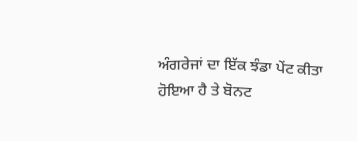ਅੰਗਰੇਜਾਂ ਦਾ ਇੱਕ ਝੰਡਾ ਪੇਂਟ ਕੀਤਾ ਹੋਇਆ ਹੈ ਤੇ ਬੋਨਟ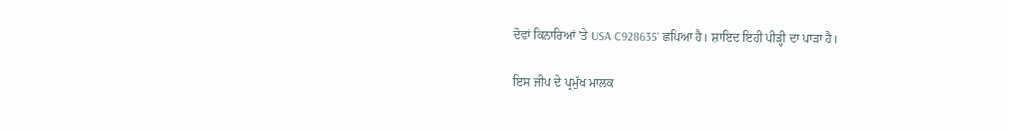ਦੋਵਾਂ ਕਿਨਾਰਿਆਂ 'ਤੇ USA C928635' ਛਪਿਆ ਹੈ। ਸ਼ਾਇਦ ਇਹੀ ਪੀੜ੍ਹੀ ਦਾ ਪਾੜਾ ਹੈ।

ਇਸ ਜੀਪ ਦੇ ਪ੍ਰਮੁੱਖ ਮਾਲਕ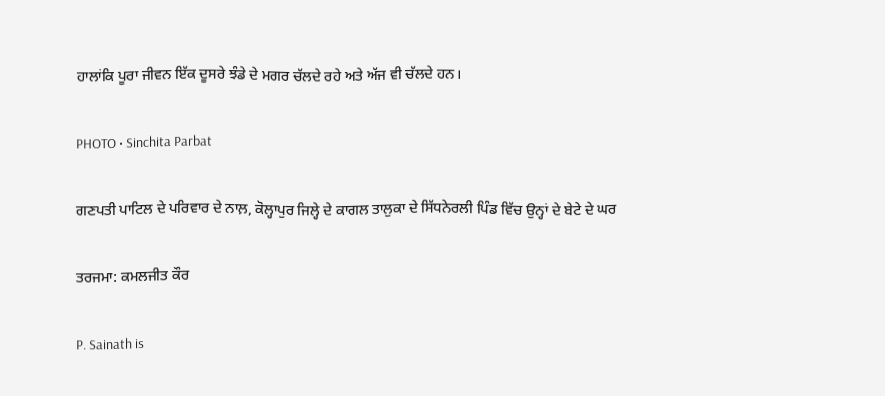ਹਾਲਾਂਕਿ ਪੂਰਾ ਜੀਵਨ ਇੱਕ ਦੂਸਰੇ ਝੰਡੇ ਦੇ ਮਗਰ ਚੱਲਦੇ ਰਹੇ ਅਤੇ ਅੱਜ ਵੀ ਚੱਲਦੇ ਹਨ।

PHOTO • Sinchita Parbat

ਗਣਪਤੀ ਪਾਟਿਲ ਦੇ ਪਰਿਵਾਰ ਦੇ ਨਾਲ਼, ਕੋਲ੍ਹਾਪੁਰ ਜਿਲ੍ਹੇ ਦੇ ਕਾਗਲ ਤਾਲੁਕਾ ਦੇ ਸਿੱਧਨੇਰਲੀ ਪਿੰਡ ਵਿੱਚ ਉਨ੍ਹਾਂ ਦੇ ਬੇਟੇ ਦੇ ਘਰ

ਤਰਜਮਾ: ਕਮਲਜੀਤ ਕੌਰ

P. Sainath is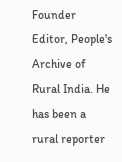Founder Editor, People's Archive of Rural India. He has been a rural reporter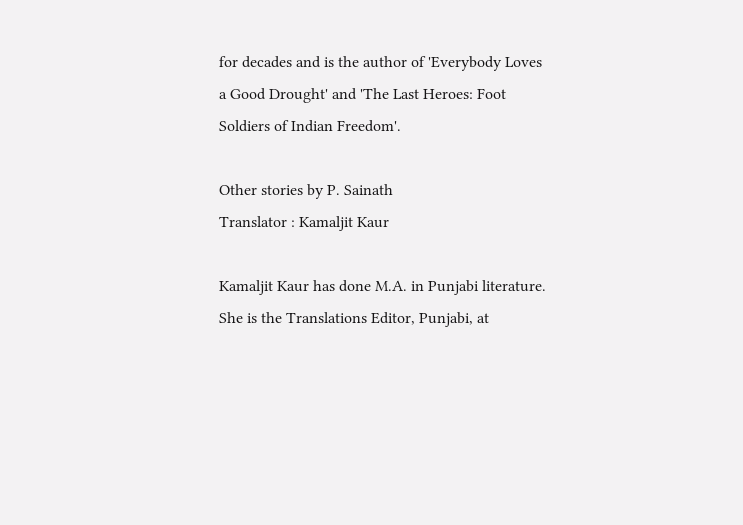for decades and is the author of 'Everybody Loves a Good Drought' and 'The Last Heroes: Foot Soldiers of Indian Freedom'.

Other stories by P. Sainath
Translator : Kamaljit Kaur

Kamaljit Kaur has done M.A. in Punjabi literature. She is the Translations Editor, Punjabi, at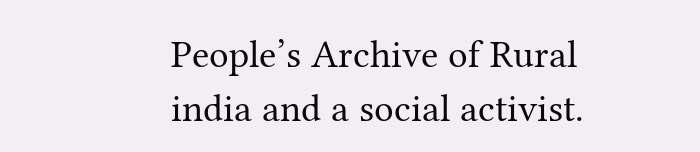People’s Archive of Rural india and a social activist.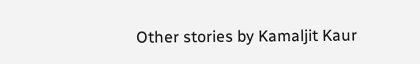Other stories by Kamaljit Kaur